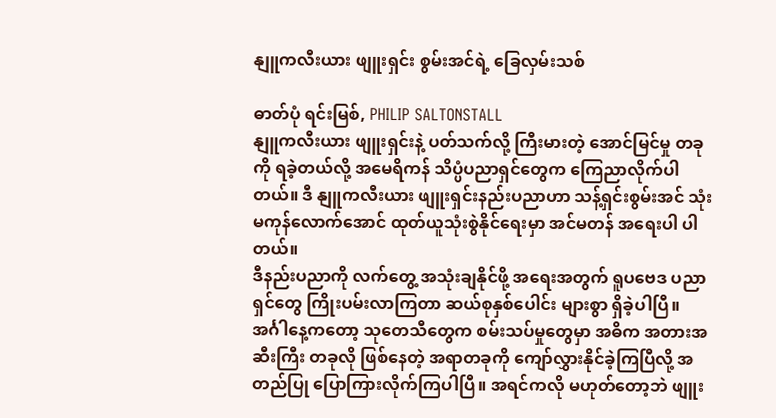နျူကလီးယား ဖျူးရှင်း စွမ်းအင်ရဲ့ ခြေလှမ်းသစ်

ဓာတ်ပုံ ရင်းမြစ်, PHILIP SALTONSTALL
နျူကလီးယား ဖျူးရှင်းနဲ့ ပတ်သက်လို့ ကြီးမားတဲ့ အောင်မြင်မှု တခုကို ရခဲ့တယ်လို့ အမေရိကန် သိပ္ပံပညာရှင်တွေက ကြေညာလိုက်ပါတယ်။ ဒီ နျူကလီးယား ဖျူးရှင်းနည်းပညာဟာ သန့်ရှင်းစွမ်းအင် သုံးမကုန်လောက်အောင် ထုတ်ယူသုံးစွဲနိုင်ရေးမှာ အင်မတန် အရေးပါ ပါတယ်။
ဒီနည်းပညာကို လက်တွေ့ အသုံးချနိုင်ဖို့ အရေးအတွက် ရူပဗေဒ ပညာရှင်တွေ ကြိုးပမ်းလာကြတာ ဆယ်စုနှစ်ပေါင်း များစွာ ရှိခဲ့ပါပြီ။
အင်္ဂါနေ့ကတော့ သုတေသီတွေက စမ်းသပ်မှုတွေမှာ အဓိက အတားအဆီးကြီး တခုလို ဖြစ်နေတဲ့ အရာတခုကို ကျော်လွှားနိုင်ခဲ့ကြပြီလို့ အတည်ပြု ပြောကြားလိုက်ကြပါပြီ။ အရင်ကလို မဟုတ်တော့ဘဲ ဖျူး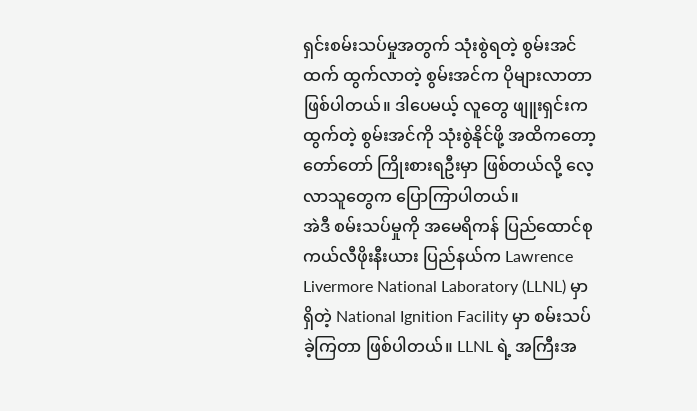ရှင်းစမ်းသပ်မှုအတွက် သုံးစွဲရတဲ့ စွမ်းအင်ထက် ထွက်လာတဲ့ စွမ်းအင်က ပိုများလာတာ ဖြစ်ပါတယ်။ ဒါပေမယ့် လူတွေ ဖျူးရှင်းက ထွက်တဲ့ စွမ်းအင်ကို သုံးစွဲနိုင်ဖို့ အထိကတော့ တော်တော် ကြိုးစားရဦးမှာ ဖြစ်တယ်လို့ လေ့လာသူတွေက ပြောကြာပါတယ်။
အဲဒီ စမ်းသပ်မှုကို အမေရိကန် ပြည်ထောင်စု ကယ်လီဖိုးနီးယား ပြည်နယ်က Lawrence Livermore National Laboratory (LLNL) မှာ ရှိတဲ့ National Ignition Facility မှာ စမ်းသပ်ခဲ့ကြတာ ဖြစ်ပါတယ်။ LLNL ရဲ့ အကြီးအ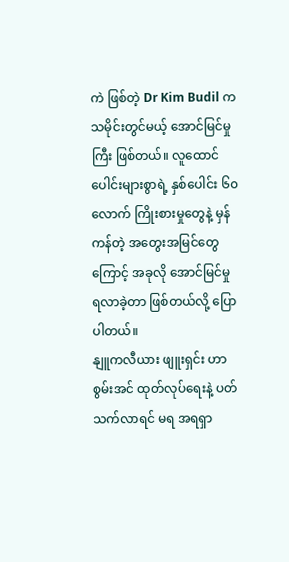ကဲ ဖြစ်တဲ့ Dr Kim Budil က သမိုင်းတွင်မယ့် အောင်မြင်မှုကြီး ဖြစ်တယ်။ လူထောင်ပေါင်းများစွာရဲ့ နှစ်ပေါင်း ၆၀ လောက် ကြိုးစားမှုတွေနဲ့ မှန်ကန်တဲ့ အတွေးအမြင်တွေကြောင့် အခုလို အောင်မြင်မှု ရလာခဲ့တာ ဖြစ်တယ်လို့ ပြောပါတယ်။
နျူကလီယား ဖျူးရှင်း ဟာ စွမ်းအင် ထုတ်လုပ်ရေးနဲ့ ပတ်သက်လာရင် မရ အရရှာ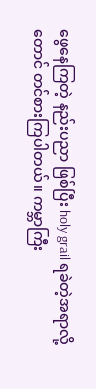ဖွေနေကြတဲ့ နည်းပညာ ဖြစ်ပြီး holy grail ရခဲတဲ့အရာလို့တောင် တင်စားကြပါတယ်။ ကမ္ဘာကြီး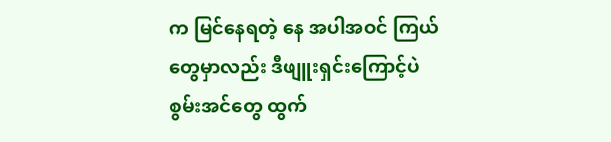က မြင်နေရတဲ့ နေ အပါအဝင် ကြယ်တွေမှာလည်း ဒီဖျူးရှင်းကြောင့်ပဲ စွမ်းအင်တွေ ထွက်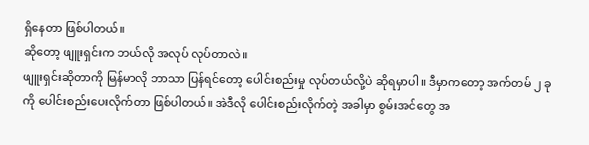ရှိနေတာ ဖြစ်ပါတယ်။
ဆိုတော့ ဖျူးရှင်းက ဘယ်လို အလုပ် လုပ်တာလဲ။
ဖျူးရှင်းဆိုတာကို မြန်မာလို ဘာသာ ပြန်ရင်တော့ ပေါင်းစည်းမှု လုပ်တယ်လို့ပဲ ဆိုရမှာပါ။ ဒီမှာကတော့ အက်တမ် ၂ ခုကို ပေါင်းစည်းပေးလိုက်တာ ဖြစ်ပါတယ်။ အဲဒီလို ပေါင်းစည်းလိုက်တဲ့ အခါမှာ စွမ်းအင်တွေ အ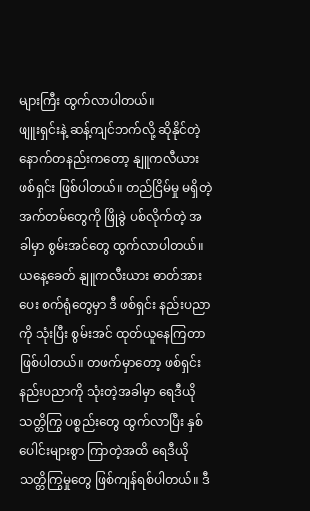များကြီး ထွက်လာပါတယ်။
ဖျူးရှင်းနဲ့ ဆန့်ကျင်ဘက်လို့ ဆိုနိုင်တဲ့ နောက်တနည်းကတော့ နျူကလီယား ဖစ်ရှင်း ဖြစ်ပါတယ်။ တည်ငြိမ်မှု မရှိတဲ့ အက်တမ်တွေကို ဖြိုခွဲ ပစ်လိုက်တဲ့ အခါမှာ စွမ်းအင်တွေ ထွက်လာပါတယ်။ ယနေ့ခေတ် နျူကလီးယား ဓာတ်အားပေး စက်ရုံတွေမှာ ဒီ ဖစ်ရှင်း နည်းပညာကို သုံးပြီး စွမ်းအင် ထုတ်ယူနေကြတာ ဖြစ်ပါတယ်။ တဖက်မှာတော့ ဖစ်ရှင်းနည်းပညာကို သုံးတဲ့အခါမှာ ရေဒီယို သတ္တိကြွ ပစ္စည်းတွေ ထွက်လာပြီး နှစ်ပေါင်းများစွာ ကြာတဲ့အထိ ရေဒီယိုသတ္တိကြွမှုတွေ ဖြစ်ကျန်ရစ်ပါတယ်။ ဒီ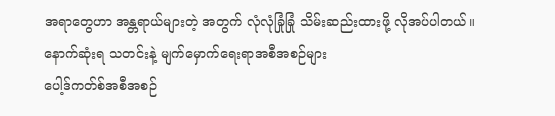အရာတွေဟာ အန္တရာယ်များတဲ့ အတွက် လုံလုံခြုံခြုံ သိမ်းဆည်းထားဖို့ လိုအပ်ပါတယ်။
နောက်ဆုံးရ သတင်းနဲ့ မျက်မှောက်ရေးရာအစီအစဉ်များ
ပေါ့ဒ်ကတ်စ်အစီအစဉ်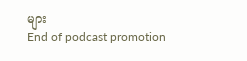များ
End of podcast promotion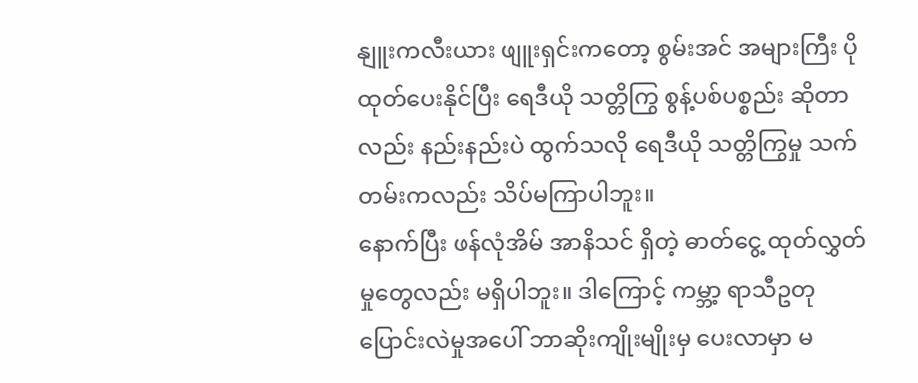နျူးကလီးယား ဖျူးရှင်းကတော့ စွမ်းအင် အများကြီး ပိုထုတ်ပေးနိုင်ပြီး ရေဒီယို သတ္တိကြွ စွန့်ပစ်ပစ္စည်း ဆိုတာလည်း နည်းနည်းပဲ ထွက်သလို ရေဒီယို သတ္တိကြွမှု သက်တမ်းကလည်း သိပ်မကြာပါဘူး။
နောက်ပြီး ဖန်လုံအိမ် အာနိသင် ရှိတဲ့ ဓာတ်ငွေ့ ထုတ်လွှတ်မှုတွေလည်း မရှိပါဘူး။ ဒါကြောင့် ကမ္ဘာ့ ရာသီဥတု ပြောင်းလဲမှုအပေါ် ဘာဆိုးကျိုးမျိုးမှ ပေးလာမှာ မ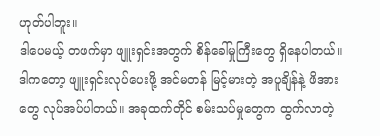ဟုတ်ပါဘူး။
ဒါပေမယ့် တဖက်မှာ ဖျူးရှင်းအတွက် စိန်ခေါ်မှုကြီးတွေ ရှိနေပါတယ်။ ဒါကတော့ ဖျူးရှင်းလုပ်ပေးဖို့ အင်မတန် မြင့်မားတဲ့ အပူချိန်နဲ့ ဖိအားတွေ လုပ်အပ်ပါတယ်။ အခုထက်တိုင် စမ်းသပ်မှုတွေက ထွက်လာတဲ့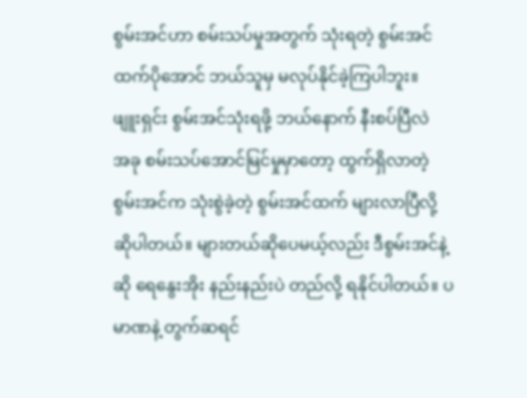စွမ်းအင်ဟာ စမ်းသပ်မှုအတွက် သုံးရတဲ့ စွမ်းအင်ထက်ပိုအောင် ဘယ်သူမှ မလုပ်နိုင်ခဲ့ကြပါဘူး။
ဖျူးရှင်း စွမ်းအင်သုံးရဖို့ ဘယ်နောက် နီးစပ်ပြီလဲ
အခု စမ်းသပ်အောင်မြင်မှုမှာတော့ ထွက်ရှိလာတဲ့ စွမ်းအင်က သုံးစွဲခဲ့တဲ့ စွမ်းအင်ထက် များလာပြီလို့ ဆိုပါတယ်။ များတယ်ဆိုပေမယ့်လည်း ဒီစွမ်းအင်နဲ့ဆို ရေနွေးအိုး နည်းနည်းပဲ တည်လို့ ရနိုင်ပါတယ်။ ပမာဏနဲ့ တွက်ဆရင်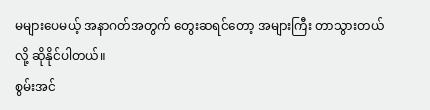မများပေမယ့် အနာဂတ်အတွက် တွေးဆရင်တော့ အများကြီး တာသွားတယ်လို့ ဆိုနိုင်ပါတယ်။
စွမ်းအင်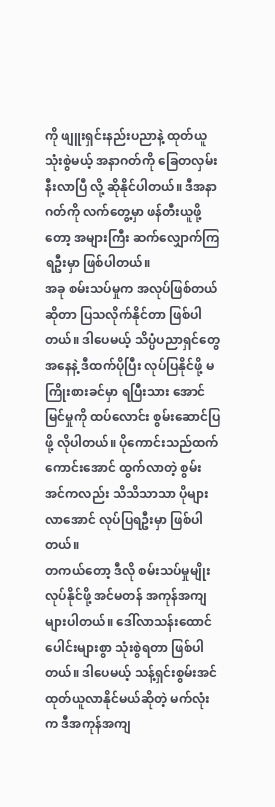ကို ဖျူးရှင်းနည်းပညာနဲ့ ထုတ်ယူ သုံးစွဲမယ့် အနာဂတ်ကို ခြေတလှမ်း နီးလာပြီ လို့ ဆိုနိုင်ပါတယ်။ ဒီအနာဂတ်ကို လက်တွေ့မှာ ဖန်တီးယူဖို့တော့ အများကြီး ဆက်လျှောက်ကြရဦးမှာ ဖြစ်ပါတယ်။
အခု စမ်းသပ်မှုက အလုပ်ဖြစ်တယ်ဆိုတာ ပြသလိုက်နိုင်တာ ဖြစ်ပါတယ်။ ဒါပေမယ့် သိပ္ပံပညာရှင်တွေအနေနဲ့ ဒီထက်ပိုပြီး လုပ်ပြနိုင်ဖို့ မကြိုးစားခင်မှာ ရပြီးသား အောင်မြင်မှုကို ထပ်လောင်း စွမ်းဆောင်ပြဖို့ လိုပါတယ်။ ပိုကောင်းသည်ထက် ကောင်းအောင် ထွက်လာတဲ့ စွမ်းအင်ကလည်း သိသိသာသာ ပိုများလာအောင် လုပ်ပြရဦးမှာ ဖြစ်ပါတယ်။
တကယ်တော့ ဒီလို စမ်းသပ်မှုမျိုး လုပ်နိုင်ဖို့ အင်မတန် အကုန်အကျ များပါတယ်။ ဒေါ်လာသန်းထောင်ပေါင်းများစွာ သုံးစွဲရတာ ဖြစ်ပါတယ်။ ဒါပေမယ့် သန့်ရှင်းစွမ်းအင် ထုတ်ယူလာနိုင်မယ်ဆိုတဲ့ မက်လုံးက ဒီအကုန်အကျ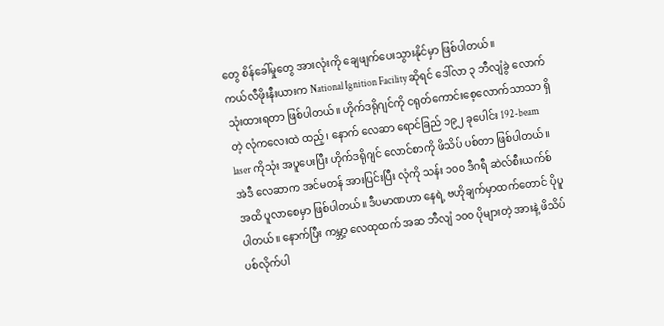တွေ စိန်ခေါ်မှုတွေ အားလုံးကို ချေဖျက်ပေးသွားနိုင်မှာ ဖြစ်ပါတယ်။
ကယ်လီဖိုးနီးယားက National Ignition Facility ဆိုရင် ဒေါ်လာ ၃ ဘီလျံခွဲ လောက် သုံးထားရတာ ဖြစ်ပါတယ်။ ဟိုက်ဒရိုဂျင်ကို ငရုတ်ကောင်းစေ့လောက်သာသာ ရှိတဲ့ လုံကလေးထဲ ထည့်၊ နောက် လေဆာ ရောင်ခြည် ၁၉၂ ခုပေါင်း 192-beam laser ကိုသုံး အပူပေးပြီး ဟိုက်ဒရိုဂျင် လောင်စာကို ဖိသိပ် ပစ်တာ ဖြစ်ပါတယ်။
အဲဒီ လေဆာက အင်မတန် အားပြင်းပြီး လုံကို သန်း ၁၀၀ ဒီဂရီ ဆဲလ်စီးယက်စ် အထိ ပူလာစေမှာ ဖြစ်ပါတယ်။ ဒီပမာဏဟာ နေရဲ့ ဗဟိုချက်မှာထက်တောင် ပိုပူပါတယ်။ နောက်ပြီး ကမ္ဘာ့ လေထုထက် အဆ ဘီလျံ ၁၀၀ ပိုများတဲ့ အားနဲ့ ဖိသိပ်ပစ်လိုက်ပါ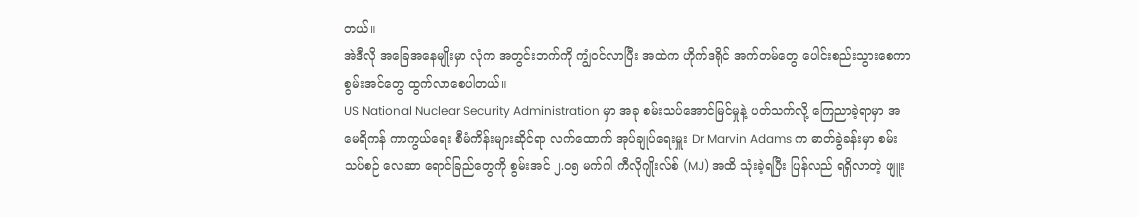တယ်။
အဲဒီလို အခြေအနေမျိုးမှာ လုံက အတွင်းဘက်ကို ကျွံဝင်လာပြီး အထဲက ဟိုက်ဒရိုင် အက်တမ်တွေ ပေါင်းစည်းသွားစေကာ စွမ်းအင်တွေ ထွက်လာစေပါတယ်။
US National Nuclear Security Administration မှာ အခု စမ်းသပ်အောင်မြင်မှုနဲ့ ပတ်သက်လို့ ကြေညာခဲ့ရာမှာ အမေရိကန် ကာကွယ်ရေး စီမံကိန်းများဆိုင်ရာ လက်ထောက် အုပ်ချုပ်ရေးမှူး Dr Marvin Adams က ဓာတ်ခွဲခန်းမှာ စမ်းသပ်စဉ် လေဆာ ရောင်ခြည်တွေကို စွမ်းအင် ၂.၀၅ မက်ဂါ ကီလိုဂျိုးလ်စ် (MJ) အထိ သုံးခဲ့ရပြီး ပြန်လည် ရရှိလာတဲ့ ဖျူး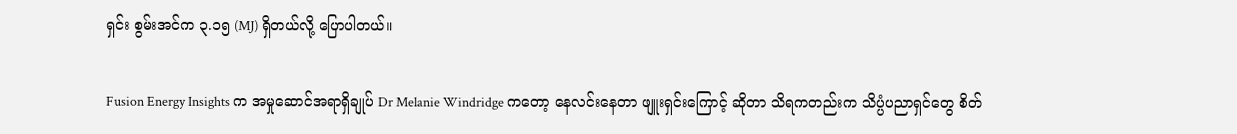ရှင်း စွမ်းအင်က ၃.၁၅ (MJ) ရှိတယ်လို့ ပြောပါတယ်။

Fusion Energy Insights က အမှုဆောင်အရာရှိချုပ် Dr Melanie Windridge ကတော့ နေလင်းနေတာ ဖျူးရှင်းကြောင့် ဆိုတာ သိရကတည်းက သိပ္ပံပညာရှင်တွေ စိတ်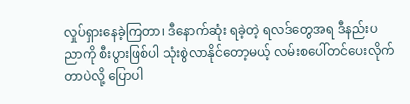လှုပ်ရှားနေခဲ့ကြတာ၊ ဒီနောက်ဆုံး ရခဲ့တဲ့ ရလဒ်တွေအရ ဒီနည်းပညာကို စီးပွားဖြစ်ပါ သုံးစွဲလာနိုင်တော့မယ့် လမ်းစပေါ်တင်ပေးလိုက်တာပဲလို့ ပြောပါ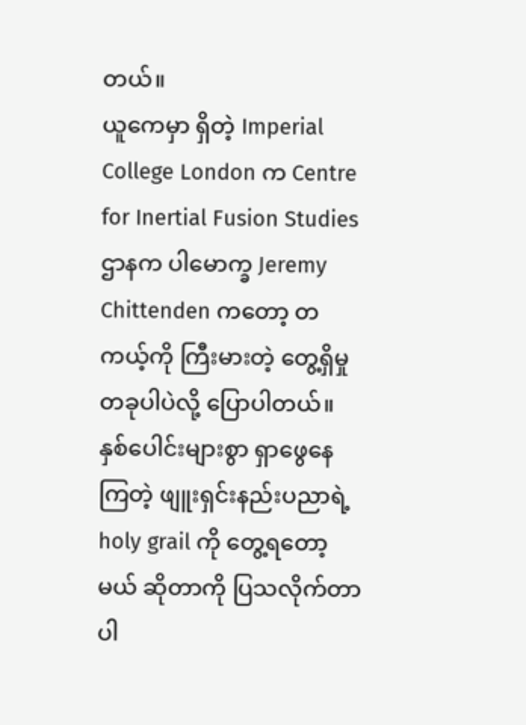တယ်။
ယူကေမှာ ရှိတဲ့ Imperial College London က Centre for Inertial Fusion Studies ဌာနက ပါမောက္ခ Jeremy Chittenden ကတော့ တကယ့်ကို ကြီးမားတဲ့ တွေ့ရှိမှု တခုပါပဲလို့ ပြောပါတယ်။
နှစ်ပေါင်းများစွာ ရှာဖွေနေကြတဲ့ ဖျူးရှင်းနည်းပညာရဲ့ holy grail ကို တွေ့ရတော့မယ် ဆိုတာကို ပြသလိုက်တာပါ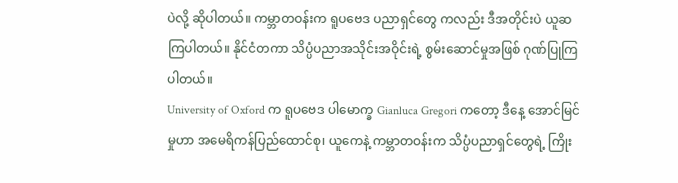ပဲလို့ ဆိုပါတယ်။ ကမ္ဘာတဝန်းက ရူပဗေဒ ပညာရှင်တွေ ကလည်း ဒီအတိုင်းပဲ ယူဆကြပါတယ်။ နိုင်ငံတကာ သိပ္ပံပညာအသိုင်းအဝိုင်းရဲ့ စွမ်းဆောင်မှုအဖြစ် ဂုဏ်ပြုကြပါတယ်။
University of Oxford က ရူပဗေဒ ပါမောက္ခ Gianluca Gregori ကတော့ ဒီနေ့ အောင်မြင်မှုဟာ အမေရိကန်ပြည်ထောင်စု၊ ယူကေနဲ့ ကမ္ဘာတဝန်းက သိပ္ပံပညာရှင်တွေရဲ့ ကြိုး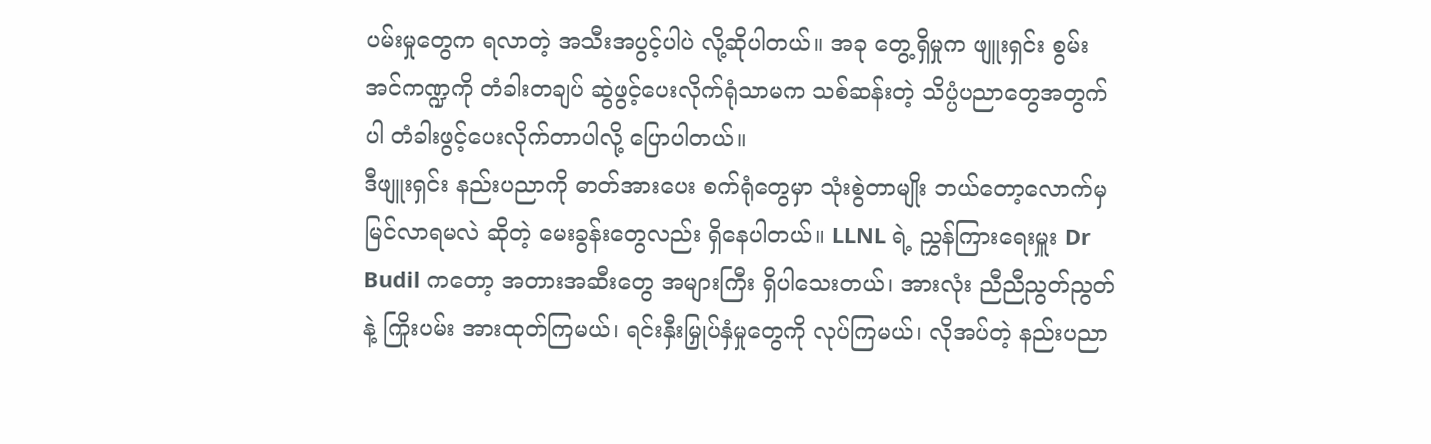ပမ်းမှုတွေက ရလာတဲ့ အသီးအပွင့်ပါပဲ လို့ဆိုပါတယ်။ အခု တွေ့ရှိမှုက ဖျူးရှင်း စွမ်းအင်ကဏ္ဍကို တံခါးတချပ် ဆွဲဖွင့်ပေးလိုက်ရုံသာမက သစ်ဆန်းတဲ့ သိပ္ပံပညာတွေအတွက်ပါ တံခါးဖွင့်ပေးလိုက်တာပါလို့ ပြောပါတယ်။
ဒီဖျူးရှင်း နည်းပညာကို ဓာတ်အားပေး စက်ရုံတွေမှာ သုံးစွဲတာမျိုး ဘယ်တော့လောက်မှ မြင်လာရမလဲ ဆိုတဲ့ မေးခွန်းတွေလည်း ရှိနေပါတယ်။ LLNL ရဲ့ ညွှန်ကြားရေးမှူး Dr Budil ကတော့ အတားအဆီးတွေ အများကြီး ရှိပါသေးတယ်၊ အားလုံး ညီညီညွတ်ညွတ်နဲ့ ကြိုးပမ်း အားထုတ်ကြမယ်၊ ရင်းနှီးမြှုပ်နှံမှုတွေကို လုပ်ကြမယ်၊ လိုအပ်တဲ့ နည်းပညာ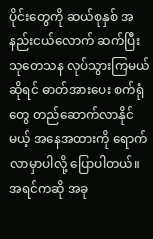ပိုင်းတွေကို ဆယ်စုနှစ် အနည်းငယ်လောက် ဆက်ပြီး သုတေသန လုပ်သွားကြမယ် ဆိုရင် ဓာတ်အားပေး စက်ရုံတွေ တည်ဆောက်လာနိုင်မယ့် အနေအထားကို ရောက်လာမှာပါလို့ ပြောပါတယ်။ အရင်ကဆို အခု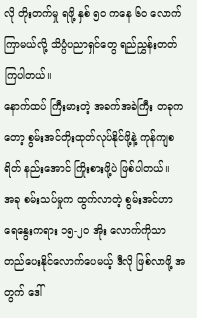လို တိုးတက်မှု ရဖို့ နှစ် ၅၀ ကနေ ၆၀ လောက် ကြာမယ်လို့ သိပ္ပံပညာရှင်တွေ ရည်ညွှန်းတတ်ကြပါတယ်။
နောက်ထပ် ကြီးမားတဲ့ အခက်အခဲကြီး တခုကတော့ စွမ်းအင်တိုးထုတ်လုပ်နိုင်ဖို့နဲ့ ကုန်ကျစရိတ် နည်းအောင် ကြိုးစားဖို့ပဲ ဖြစ်ပါတယ်။
အခု စမ်းသပ်မှုက ထွက်လာတဲ့ စွမ်းအင်ဟာ ရေနွေးကရား ၁၅-၂၀ အိုး လောက်ကိုသာ တည်ပေးနိုင်လောက်ပေမယ့် ဒီလို ဖြစ်လာဖို့ အတွက် ဒေါ်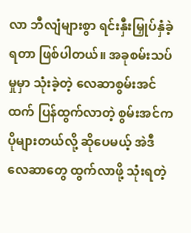လာ ဘီလျံများစွာ ရင်းနှီးမြှုပ်နှံခဲ့ရတာ ဖြစ်ပါတယ်။ အခုစမ်းသပ်မှုမှာ သုံးခဲ့တဲ့ လေဆာစွမ်းအင်ထက် ပြန်ထွက်လာတဲ့ စွမ်းအင်က ပိုများတယ်လို့ ဆိုပေမယ့် အဲဒီ လေဆာတွေ ထွက်လာဖို့ သုံးရတဲ့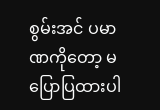စွမ်းအင် ပမာဏကိုတော့ မပြောပြထားပါ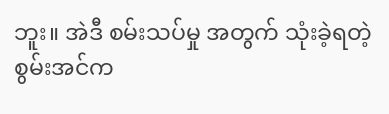ဘူး။ အဲဒီ စမ်းသပ်မှု အတွက် သုံးခဲ့ရတဲ့ စွမ်းအင်က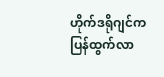ဟိုက်ဒရိုဂျင်က ပြန်ထွက်လာ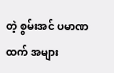တဲ့ စွမ်းအင် ပမာဏထက် အများ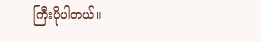ကြီးပိုပါတယ်။